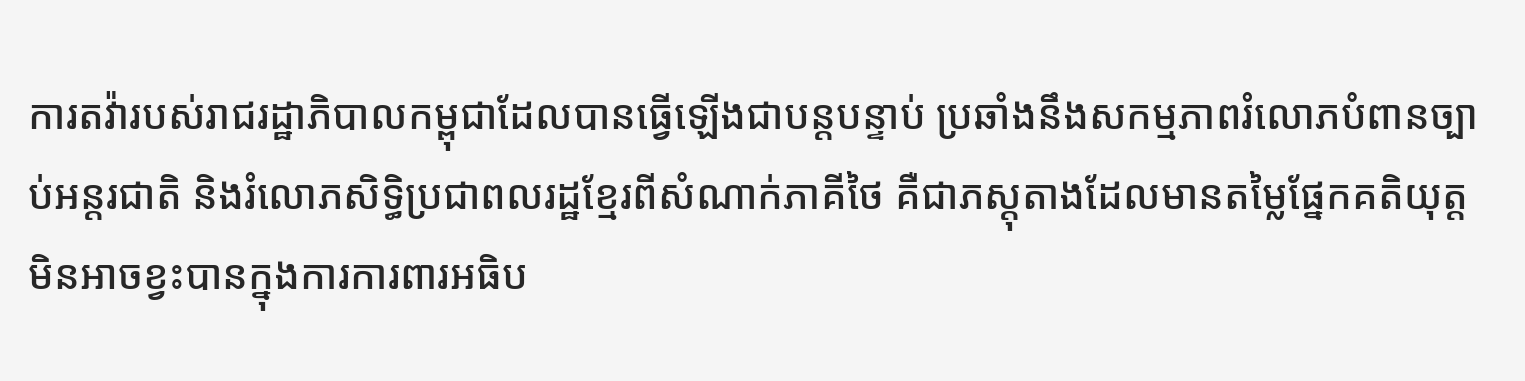ការតវ៉ារបស់រាជរដ្ឋាភិបាលកម្ពុជាដែលបានធ្វើឡើងជាបន្តបន្ទាប់ ប្រឆាំងនឹងសកម្មភាពរំលោភបំពានច្បាប់អន្តរជាតិ និងរំលោភសិទ្ធិប្រជាពលរដ្ឋខ្មែរពីសំណាក់ភាគីថៃ គឺជាភស្តុតាងដែលមានតម្លៃផ្នែកគតិយុត្តមិនអាចខ្វះបានក្នុងការការពារអធិប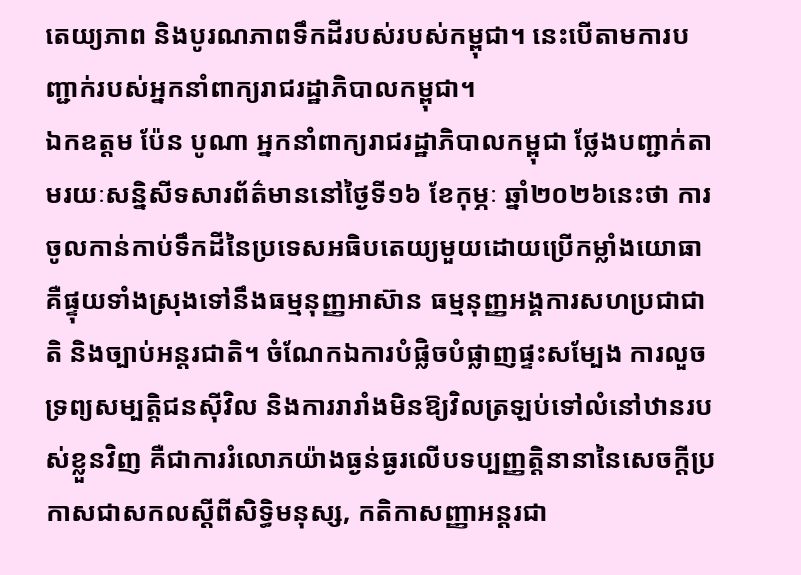តេយ្យភាព និងបូរណភាពទឹកដីរបស់របស់កម្ពុជា។ នេះបើតាមការបញ្ជាក់របស់អ្នកនាំពាក្យរាជរដ្ឋាភិបាលកម្ពុជា។
ឯកឧត្តម ប៉ែន បូណា អ្នកនាំពាក្យរាជរដ្ឋាភិបាលកម្ពុជា ថ្លែងបញ្ជាក់តាមរយៈសន្និសីទសារព័ត៌មាននៅថ្ងៃទី១៦ ខែកុម្ភៈ ឆ្នាំ២០២៦នេះថា ការចូលកាន់កាប់ទឹកដីនៃប្រទេសអធិបតេយ្យមួយដោយប្រើកម្លាំងយោធា គឺផ្ទុយទាំងស្រុងទៅនឹងធម្មនុញ្ញអាស៊ាន ធម្មនុញ្ញអង្គការសហប្រជាជាតិ និងច្បាប់អន្តរជាតិ។ ចំណែកឯការបំផ្លិចបំផ្លាញផ្ទះសម្បែង ការលួចទ្រព្យសម្បត្តិជនស៊ីវិល និងការរារាំងមិនឱ្យវិលត្រឡប់ទៅលំនៅឋានរបស់ខ្លួនវិញ គឺជាការរំលោភយ៉ាងធ្ងន់ធ្ងរលើបទប្បញ្ញត្តិនានានៃសេចក្តីប្រកាសជាសកលស្តីពីសិទ្ធិមនុស្ស, កតិកាសញ្ញាអន្តរជា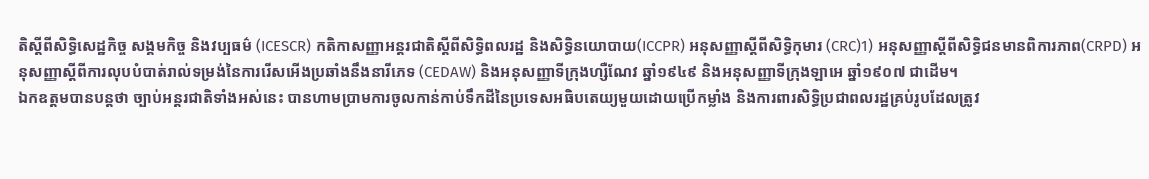តិស្តីពីសិទ្ធិសេដ្ឋកិច្ច សង្គមកិច្ច និងវប្បធម៌ (ICESCR) កតិកាសញ្ញាអន្តរជាតិស្តីពីសិទ្ធិពលរដ្ឋ និងសិទ្ធិនយោបាយ(ICCPR) អនុសញ្ញាស្តីពីសិទ្ធិកុមារ (CRC)1) អនុសញ្ញាស្តីពីសិទ្ធិជនមានពិការភាព(CRPD) អនុសញ្ញាស្តីពីការលុបបំបាត់រាល់ទម្រង់នៃការរើសអើងប្រឆាំងនឹងនារីភេទ (CEDAW) និងអនុសញ្ញាទីក្រុងហ្សឺណែវ ឆ្នាំ១៩៤៩ និងអនុសញ្ញាទីក្រុងឡាអេ ឆ្នាំ១៩០៧ ជាដើម។
ឯកឧត្តមបានបន្តថា ច្បាប់អន្តរជាតិទាំងអស់នេះ បានហាមប្រាមការចូលកាន់កាប់ទឹកដីនៃប្រទេសអធិបតេយ្យមួយដោយប្រើកម្លាំង និងការពារសិទ្ធិប្រជាពលរដ្ឋគ្រប់រូបដែលត្រូវ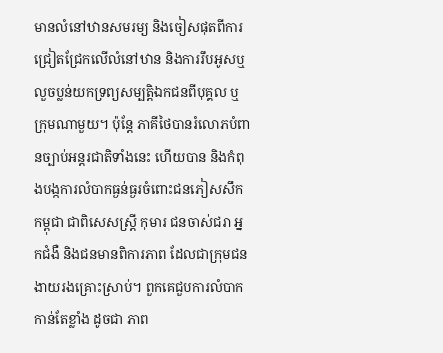មានលំនៅឋានសមរម្យ និងចៀសផុតពីការជ្រៀតជ្រែកលើលំនៅឋាន និងការរឹបអូសឬលួចប្លន់យកទ្រព្យសម្បត្តិឯកជនពីបុគ្គល ឬក្រុមណាមួយ។ ប៉ុន្តែ ភាគីថៃបានរំលោភបំពានច្បាប់អន្តរជាតិទាំងនេះ ហើយបាន និងកំពុងបង្កការលំបាកធ្ងន់ធ្ងរចំពោះជនភៀសសឹកកម្ពុជា ជាពិសេសស្ត្រី កុមារ ជនចាស់ជរា អ្នកជំងឺ និងជនមានពិការភាព ដែលជាក្រុមជនងាយរងគ្រោះស្រាប់។ ពួកគេជួបការលំបាកកាន់តែខ្លាំង ដូចជា ភាព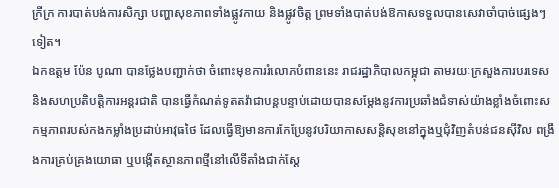ក្រីក្រ ការបាត់បង់ការសិក្សា បញ្ហាសុខភាពទាំងផ្លូវកាយ និងផ្លូវចិត្ត ព្រមទាំងបាត់បង់ឱកាសទទួលបានសេវាចាំបាច់ផ្សេងៗទៀត។
ឯកឧត្តម ប៉ែន បូណា បានថ្លែងបញ្ជាក់ថា ចំពោះមុខការរំលោភបំពាននេះ រាជរដ្ឋាភិបាលកម្ពុជា តាមរយៈក្រសួងការបរទេសនិងសហប្រតិបត្តិការអន្តរជាតិ បានធ្វើកំណត់ទូតតវ៉ាជាបន្តបន្ទាប់ដោយបានសម្តែងនូវការប្រឆាំងជំទាស់យ៉ាងខ្លាំងចំពោះសកម្មភាពរបស់កងកម្លាំងប្រដាប់អាវុធថៃ ដែលធ្វើឱ្យមានការកែប្រែនូវបរិយាកាសសន្តិសុខនៅក្នុងឬជុំវិញតំបន់ជនស៊ីវិល ពង្រឹងការគ្រប់គ្រងយោធា ឬបង្កើតស្ថានភាពថ្មីនៅលើទីតាំងជាក់ស្តែ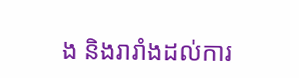ង និងរារាំងដល់ការ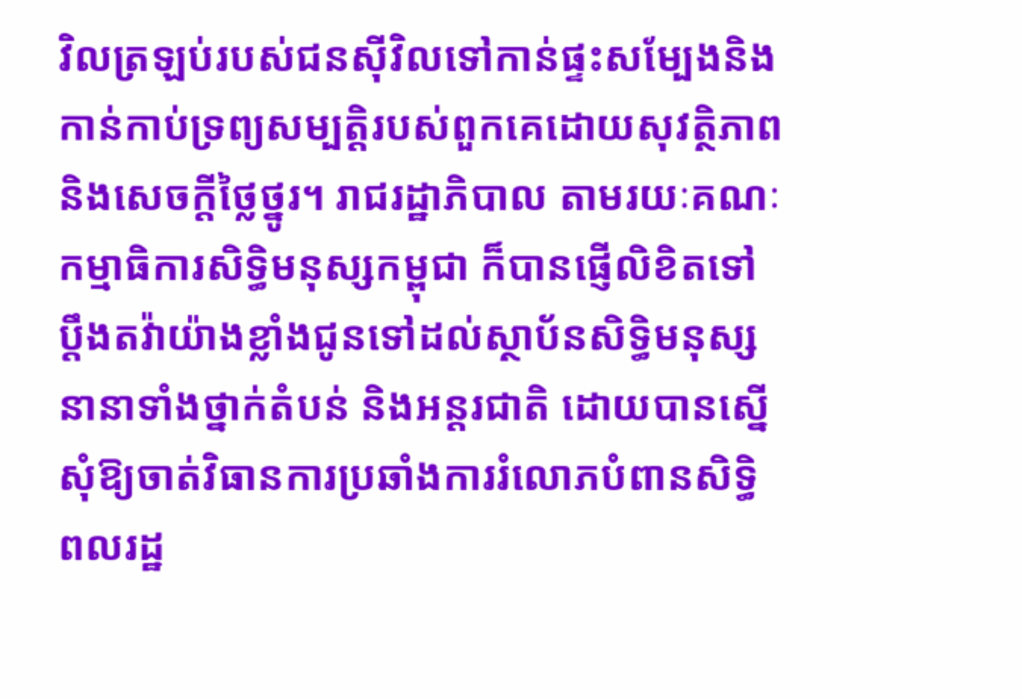វិលត្រឡប់របស់ជនស៊ីវិលទៅកាន់ផ្ទះសម្បែងនិងកាន់កាប់ទ្រព្យសម្បត្តិរបស់ពួកគេដោយសុវត្ថិភាពនិងសេចក្តីថ្លៃថ្នូរ។ រាជរដ្ឋាភិបាល តាមរយៈគណៈកម្មាធិការសិទ្ធិមនុស្សកម្ពុជា ក៏បានផ្ញើលិខិតទៅប្តឹងតវ៉ាយ៉ាងខ្លាំងជូនទៅដល់ស្ថាប័នសិទ្ធិមនុស្សនានាទាំងថ្នាក់តំបន់ និងអន្តរជាតិ ដោយបានស្នើសុំឱ្យចាត់វិធានការប្រឆាំងការរំលោភបំពានសិទ្ធិពលរដ្ឋ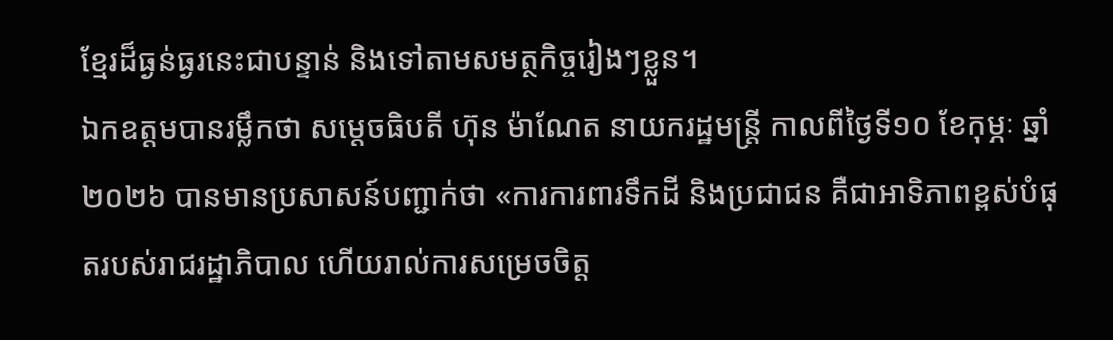ខ្មែរដ៏ធ្ងន់ធ្ងរនេះជាបន្ទាន់ និងទៅតាមសមត្ថកិច្ចរៀងៗខ្លួន។
ឯកឧត្តមបានរម្លឹកថា សម្តេចធិបតី ហ៊ុន ម៉ាណែត នាយករដ្ឋមន្ត្រី កាលពីថ្ងៃទី១០ ខែកុម្ភៈ ឆ្នាំ២០២៦ បានមានប្រសាសន៍បញ្ជាក់ថា «ការការពារទឹកដី និងប្រជាជន គឺជាអាទិភាពខ្ពស់បំផុតរបស់រាជរដ្ឋាភិបាល ហើយរាល់ការសម្រេចចិត្ត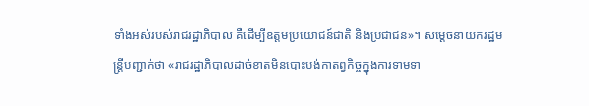ទាំងអស់របស់រាជរដ្ឋាភិបាល គឺដើម្បីឧត្តមប្រយោជន៍ជាតិ និងប្រជាជន»។ សម្តេចនាយករដ្ឋមន្ត្រីបញ្ជាក់ថា «រាជរដ្ឋាភិបាលដាច់ខាតមិនបោះបង់កាតព្វកិច្ចក្នុងការទាមទា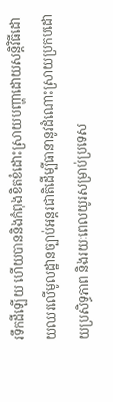រទឹកដីឡើយ ហើយបាននិងកំពុងខិតខំដោះស្រាយបញ្ហាដោយសន្តិវិធីដោយឈរលើមូលដ្ឋានច្បាប់អន្តរជាតិដើម្បីធានានូវដំណោះស្រាយប្រកបដោយប្រសិទ្ធភាព និងរយៈពេលយូរសម្រាប់ប្រទេស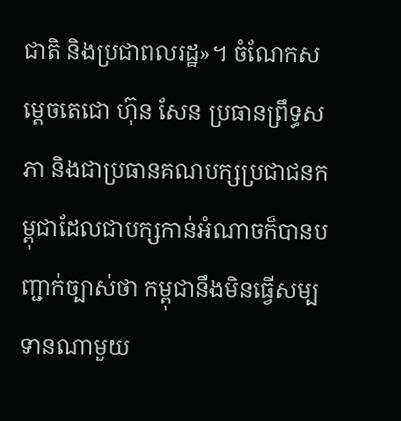ជាតិ និងប្រជាពលរដ្ឋ»។ ចំណែកសម្តេចតេជោ ហ៊ុន សែន ប្រធានព្រឹទ្ធសភា និងជាប្រធានគណបក្សប្រជាជនកម្ពុជាដែលជាបក្សកាន់អំណាចក៏បានបញ្ជាក់ច្បាស់ថា កម្ពុជានឹងមិនធ្វើសម្បទានណាមួយ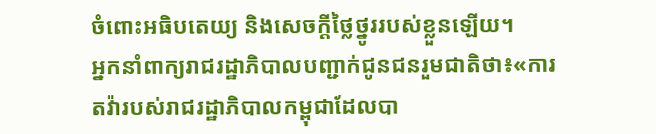ចំពោះអធិបតេយ្យ និងសេចក្តីថ្លៃថ្នូររបស់ខ្លួនឡើយ។
អ្នកនាំពាក្យរាជរដ្ឋាភិបាលបញ្ជាក់ជូនជនរួមជាតិថា៖«ការតវ៉ារបស់រាជរដ្ឋាភិបាលកម្ពុជាដែលបា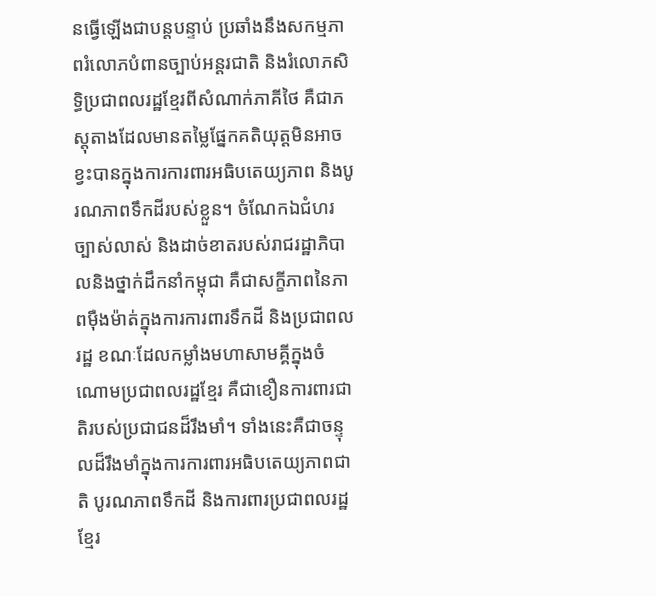នធ្វើឡើងជាបន្តបន្ទាប់ ប្រឆាំងនឹងសកម្មភាពរំលោភបំពានច្បាប់អន្តរជាតិ និងរំលោភសិទ្ធិប្រជាពលរដ្ឋខ្មែរពីសំណាក់ភាគីថៃ គឺជាភស្តុតាងដែលមានតម្លៃផ្នែកគតិយុត្តមិនអាចខ្វះបានក្នុងការការពារអធិបតេយ្យភាព និងបូរណភាពទឹកដីរបស់ខ្លួន។ ចំណែកឯជំហរច្បាស់លាស់ និងដាច់ខាតរបស់រាជរដ្ឋាភិបាលនិងថ្នាក់ដឹកនាំកម្ពុជា គឺជាសក្ខីភាពនៃភាពម៉ឺងម៉ាត់ក្នុងការការពារទឹកដី និងប្រជាពលរដ្ឋ ខណៈដែលកម្លាំងមហាសាមគ្គីក្នុងចំណោមប្រជាពលរដ្ឋខ្មែរ គឺជាខឿនការពារជាតិរបស់ប្រជាជនដ៏រឹងមាំ។ ទាំងនេះគឺជាចន្ទុលដ៏រឹងមាំក្នុងការការពារអធិបតេយ្យភាពជាតិ បូរណភាពទឹកដី និងការពារប្រជាពលរដ្ឋខ្មែរ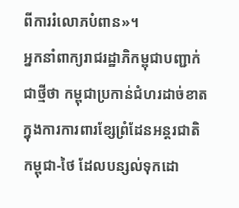ពីការរំលោភបំពាន»។
អ្នកនាំពាក្យរាជរដ្ឋាភិកម្ពុជាបញ្ជាក់ជាថ្មីថា កម្ពុជាប្រកាន់ជំហរដាច់ខាតក្នុងការការពារខ្សែព្រំដែនអន្តរជាតិកម្ពុជា-ថៃ ដែលបន្សល់ទុកដោ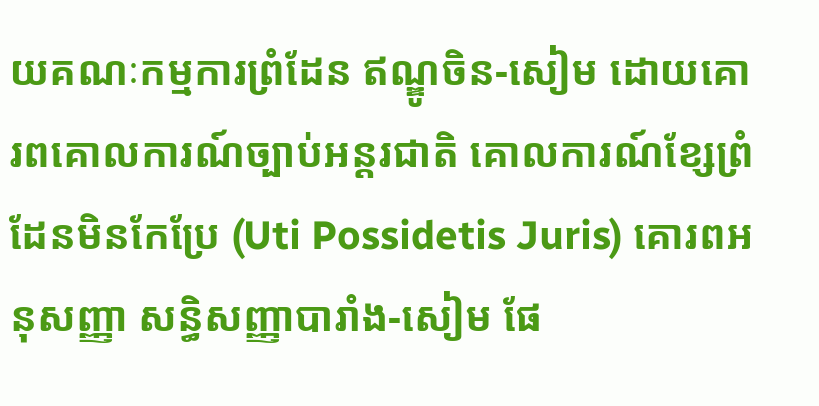យគណៈកម្មការព្រំដែន ឥណ្ឌូចិន-សៀម ដោយគោរពគោលការណ៍ច្បាប់អន្តរជាតិ គោលការណ៍ខ្សែព្រំដែនមិនកែប្រែ (Uti Possidetis Juris) គោរពអនុសញ្ញា សន្ធិសញ្ញាបារាំង-សៀម ផែ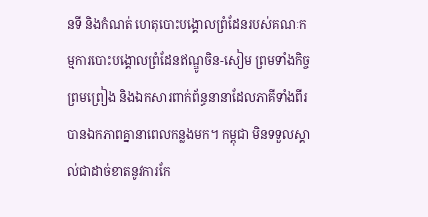នទី និងកំណត់ ហេតុបោះបង្គោលព្រំដែនរបស់គណៈកម្មការបោះបង្គោលព្រំដែនឥណ្ឌូចិន-សៀម ព្រមទាំងកិច្ចព្រមព្រៀង និងឯកសារពាក់ព័ន្ធនានាដែលភាគីទាំងពីរបានឯកភាពគ្នានាពេលកន្លងមក។ កម្ពុជា មិនទទួលស្គាល់ជាដាច់ខាតនូវការកែ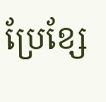ប្រែខ្សែ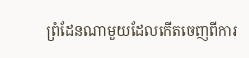ព្រំដែនណាមួយដែលកើតចេញពីការ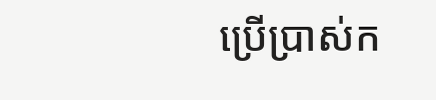ប្រើប្រាស់ក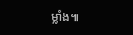ម្លាំង៕